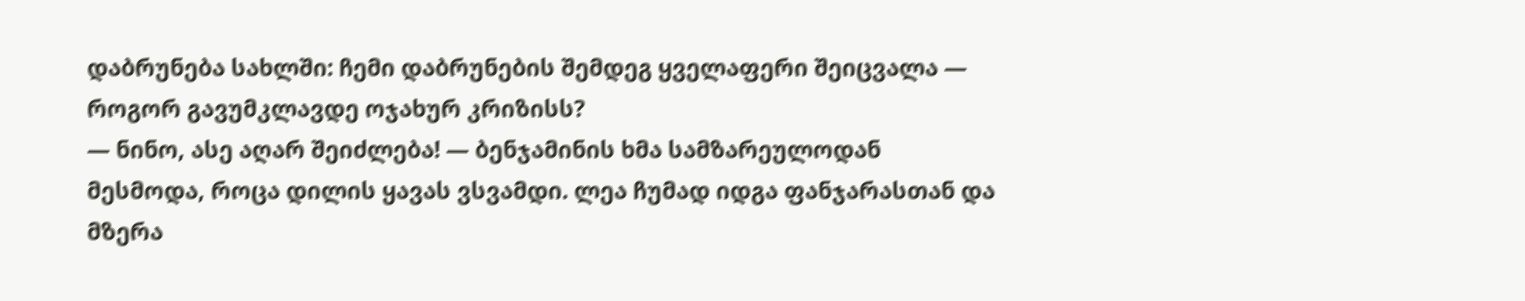დაბრუნება სახლში: ჩემი დაბრუნების შემდეგ ყველაფერი შეიცვალა — როგორ გავუმკლავდე ოჯახურ კრიზისს?
— ნინო, ასე აღარ შეიძლება! — ბენჯამინის ხმა სამზარეულოდან მესმოდა, როცა დილის ყავას ვსვამდი. ლეა ჩუმად იდგა ფანჯარასთან და მზერა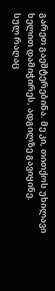გარეთ გაეშტერებინა. მე კი, თითქოს უხილავი ხელით დამიჭირეს, ადგილზე გავიყინე.
სულ რაღაც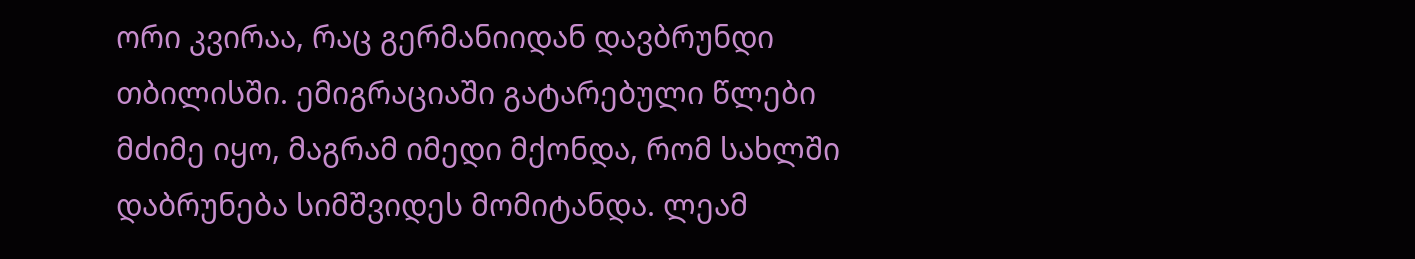ორი კვირაა, რაც გერმანიიდან დავბრუნდი თბილისში. ემიგრაციაში გატარებული წლები მძიმე იყო, მაგრამ იმედი მქონდა, რომ სახლში დაბრუნება სიმშვიდეს მომიტანდა. ლეამ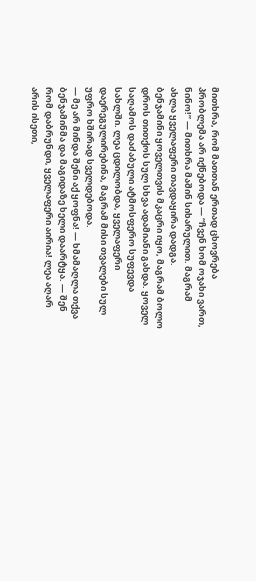მითხრა, რომ მათთან ერთად ცხოვრება პრობლემა არ იქნებოდა — “ჩვენ ხომ ოჯახი ვართ, ნინო!” — მითხრა მაშინ სიხარულით. მაგრამ ახლა ყველაფერი თავდაყირა დადგა.
ბენჯამინი ყოველთვის მკაცრი იყო, მაგრამ ბოლო დროს თითქოს სულ სხვა ადამიანი გახდა. ყოველ საღამოს დაძაბული ატმოსფერო სუფევდა სახლში. ლეა ცდილობდა, ყველაფერი დაერეგულირებინა, მაგრამ მისი თვალები სულ უფრო ხშირად სველდებოდა.
— მე არ მინდა შენი აქ ყოფნა! — ხმამაღლა თქვა ბენჯამინმა და მაგიდაზე ხელი დაარტყა. — შენ რომ დაბრუნდი, ყველაფერი აირია! ლეა აღარ არის ისეთი,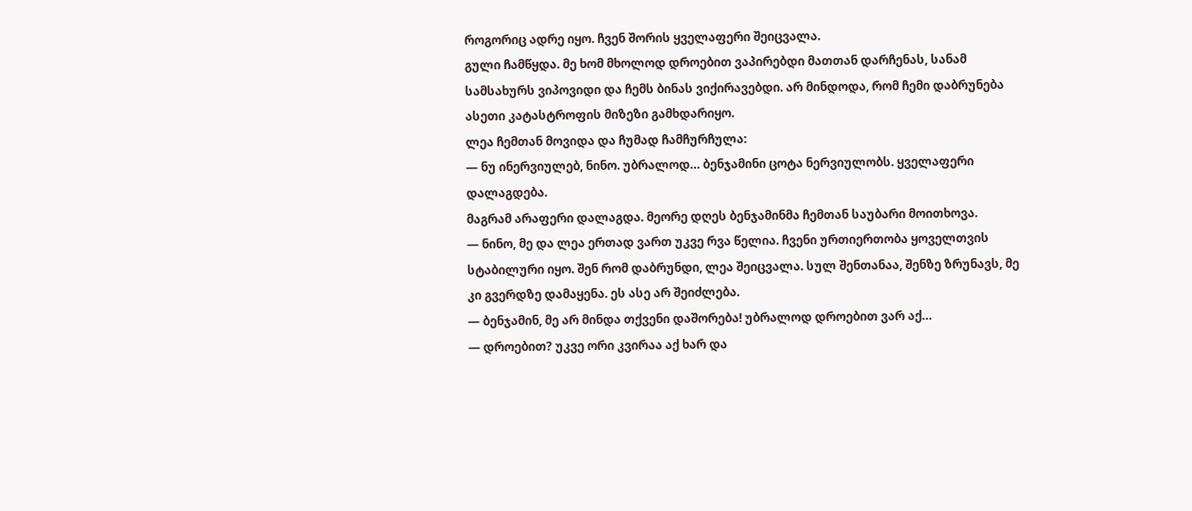როგორიც ადრე იყო. ჩვენ შორის ყველაფერი შეიცვალა.
გული ჩამწყდა. მე ხომ მხოლოდ დროებით ვაპირებდი მათთან დარჩენას, სანამ სამსახურს ვიპოვიდი და ჩემს ბინას ვიქირავებდი. არ მინდოდა, რომ ჩემი დაბრუნება ასეთი კატასტროფის მიზეზი გამხდარიყო.
ლეა ჩემთან მოვიდა და ჩუმად ჩამჩურჩულა:
— ნუ ინერვიულებ, ნინო. უბრალოდ… ბენჯამინი ცოტა ნერვიულობს. ყველაფერი დალაგდება.
მაგრამ არაფერი დალაგდა. მეორე დღეს ბენჯამინმა ჩემთან საუბარი მოითხოვა.
— ნინო, მე და ლეა ერთად ვართ უკვე რვა წელია. ჩვენი ურთიერთობა ყოველთვის სტაბილური იყო. შენ რომ დაბრუნდი, ლეა შეიცვალა. სულ შენთანაა, შენზე ზრუნავს, მე კი გვერდზე დამაყენა. ეს ასე არ შეიძლება.
— ბენჯამინ, მე არ მინდა თქვენი დაშორება! უბრალოდ დროებით ვარ აქ…
— დროებით? უკვე ორი კვირაა აქ ხარ და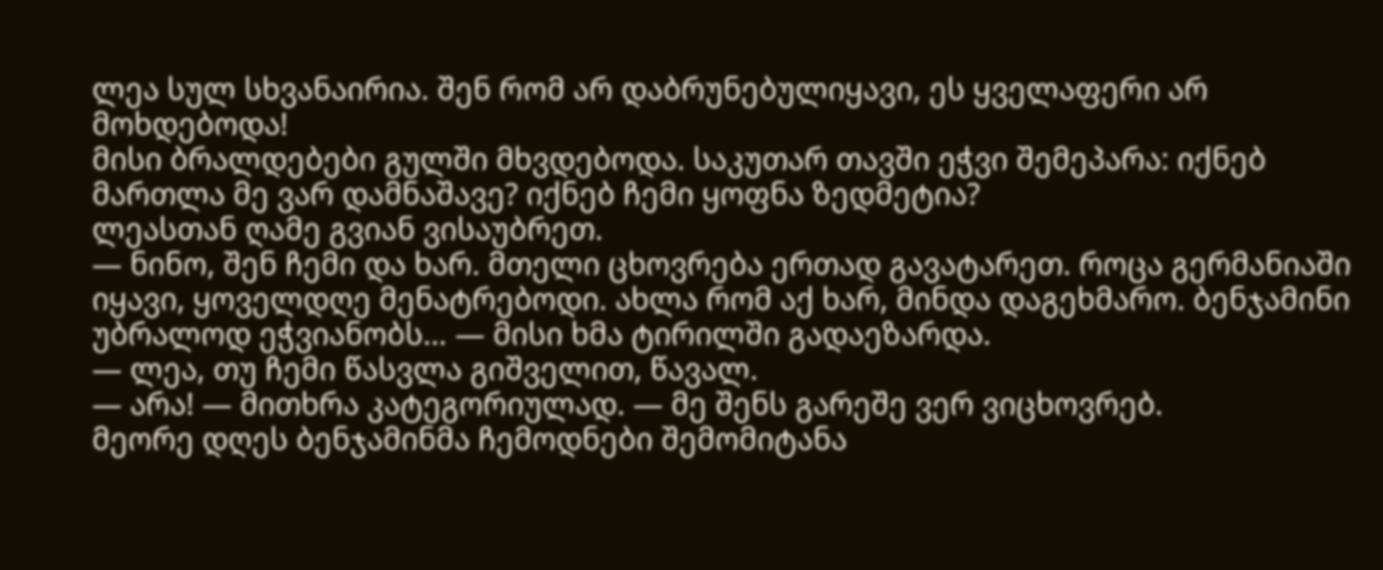ლეა სულ სხვანაირია. შენ რომ არ დაბრუნებულიყავი, ეს ყველაფერი არ მოხდებოდა!
მისი ბრალდებები გულში მხვდებოდა. საკუთარ თავში ეჭვი შემეპარა: იქნებ მართლა მე ვარ დამნაშავე? იქნებ ჩემი ყოფნა ზედმეტია?
ლეასთან ღამე გვიან ვისაუბრეთ.
— ნინო, შენ ჩემი და ხარ. მთელი ცხოვრება ერთად გავატარეთ. როცა გერმანიაში იყავი, ყოველდღე მენატრებოდი. ახლა რომ აქ ხარ, მინდა დაგეხმარო. ბენჯამინი უბრალოდ ეჭვიანობს… — მისი ხმა ტირილში გადაეზარდა.
— ლეა, თუ ჩემი წასვლა გიშველით, წავალ.
— არა! — მითხრა კატეგორიულად. — მე შენს გარეშე ვერ ვიცხოვრებ.
მეორე დღეს ბენჯამინმა ჩემოდნები შემომიტანა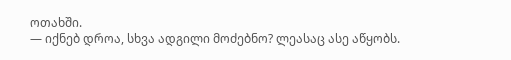ოთახში.
— იქნებ დროა, სხვა ადგილი მოძებნო? ლეასაც ასე აწყობს.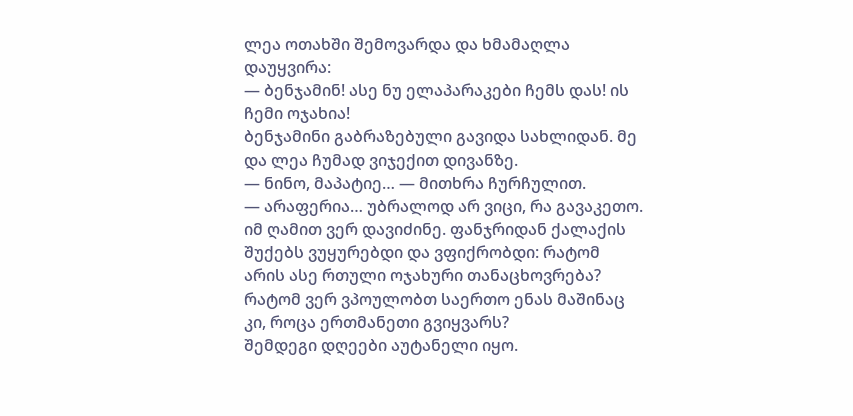ლეა ოთახში შემოვარდა და ხმამაღლა დაუყვირა:
— ბენჯამინ! ასე ნუ ელაპარაკები ჩემს დას! ის ჩემი ოჯახია!
ბენჯამინი გაბრაზებული გავიდა სახლიდან. მე და ლეა ჩუმად ვიჯექით დივანზე.
— ნინო, მაპატიე… — მითხრა ჩურჩულით.
— არაფერია… უბრალოდ არ ვიცი, რა გავაკეთო.
იმ ღამით ვერ დავიძინე. ფანჯრიდან ქალაქის შუქებს ვუყურებდი და ვფიქრობდი: რატომ არის ასე რთული ოჯახური თანაცხოვრება? რატომ ვერ ვპოულობთ საერთო ენას მაშინაც კი, როცა ერთმანეთი გვიყვარს?
შემდეგი დღეები აუტანელი იყო.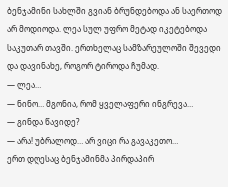ბენჯამინი სახლში გვიან ბრუნდებოდა ან საერთოდ არ მოდიოდა. ლეა სულ უფრო მეტად იკეტებოდა საკუთარ თავში. ერთხელაც სამზარეულოში შევედი და დავინახე, როგორ ტიროდა ჩუმად.
— ლეა…
— ნინო… მგონია, რომ ყველაფერი ინგრევა…
— გინდა წავიდე?
— არა! უბრალოდ… არ ვიცი რა გავაკეთო…
ერთ დღესაც ბენჯამინმა პირდაპირ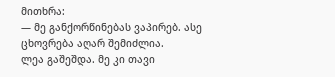მითხრა:
— მე განქორწინებას ვაპირებ. ასე ცხოვრება აღარ შემიძლია.
ლეა გაშეშდა. მე კი თავი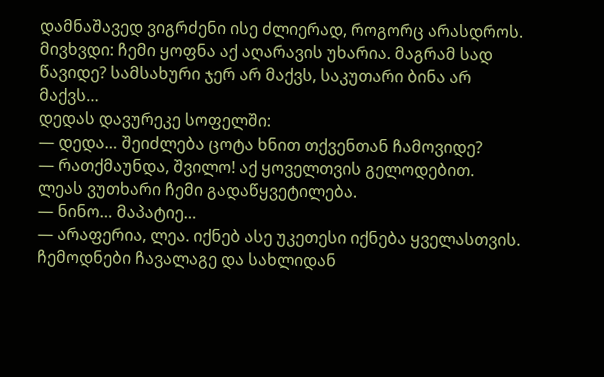დამნაშავედ ვიგრძენი ისე ძლიერად, როგორც არასდროს.
მივხვდი: ჩემი ყოფნა აქ აღარავის უხარია. მაგრამ სად წავიდე? სამსახური ჯერ არ მაქვს, საკუთარი ბინა არ მაქვს…
დედას დავურეკე სოფელში:
— დედა… შეიძლება ცოტა ხნით თქვენთან ჩამოვიდე?
— რათქმაუნდა, შვილო! აქ ყოველთვის გელოდებით.
ლეას ვუთხარი ჩემი გადაწყვეტილება.
— ნინო… მაპატიე…
— არაფერია, ლეა. იქნებ ასე უკეთესი იქნება ყველასთვის.
ჩემოდნები ჩავალაგე და სახლიდან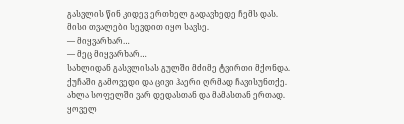გასვლის წინ კიდევ ერთხელ გადავხედე ჩემს დას. მისი თვალები სევდით იყო სავსე.
— მიყვარხარ…
— მეც მიყვარხარ…
სახლიდან გასვლისას გულში მძიმე ტვირთი მქონდა. ქუჩაში გამოვედი და ცივი ჰაერი ღრმად ჩავისუნთქე.
ახლა სოფელში ვარ დედასთან და მამასთან ერთად. ყოველ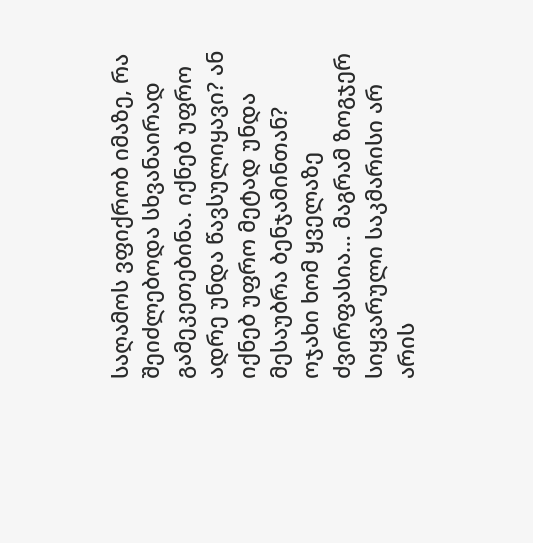საღამოს ვფიქრობ იმაზე, რა შეიძლებოდა სხვანაირად გამეკეთებინა. იქნებ უფრო ადრე უნდა წავსულიყავი? ან იქნებ უფრო მეტად უნდა მესაუბრა ბენჯამინთან?
ოჯახი ხომ ყველაზე ძვირფასია… მაგრამ ზოგჯერ სიყვარული საკმარისი არ არის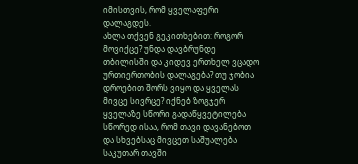იმისთვის, რომ ყველაფერი დალაგდეს.
ახლა თქვენ გეკითხებით: როგორ მოვიქცე? უნდა დავბრუნდე თბილისში და კიდევ ერთხელ ვცადო ურთიერთობის დალაგება? თუ ჯობია დროებით შორს ვიყო და ყველას მივცე სივრცე? იქნებ ზოგჯერ ყველაზე სწორი გადაწყვეტილება სწორედ ისაა, რომ თავი დავანებოთ და სხვებსაც მივცეთ საშუალება საკუთარ თავში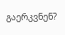გაერკვნენ?